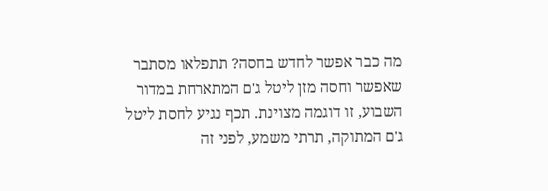מה כבר אפשר לחדש בחסה? תתפלאו מסתבר שאפשר וחסה מזן ליטל ג'ם המתארחת במדור השבוע, זו דוגמה מצוינת. תכף נגיע לחסת ליטל ג'ם המתוקה, תרתי משמע, לפני זה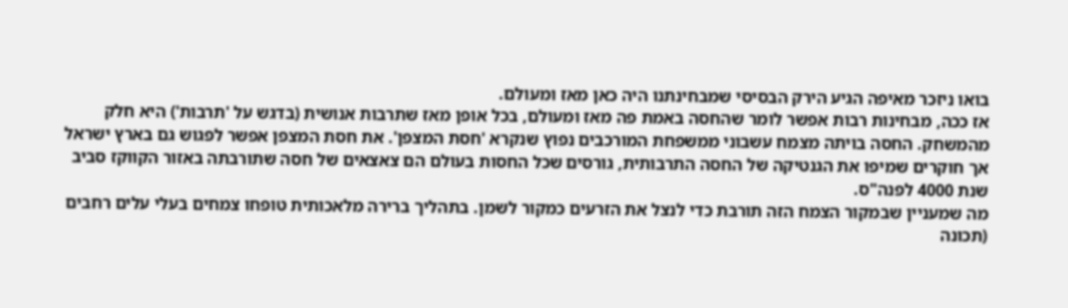בואו ניזכר מאיפה הגיע הירק הבסיסי שמבחינתנו היה כאן מאז ומעולם.
אז ככה, מבחינות רבות אפשר לומר שהחסה באמת פה מאז ומעולם, בכל אופן מאז שתרבות אנושית (בדגש על 'תרבות') היא חלק מהמשחק. החסה בויתה מצמח עשבוני ממשפחת המורכבים נפוץ שנקרא 'חסת המצפן'. את חסת המצפן אפשר לפגוש גם בארץ ישראל אך חוקרים שמיפו את הגנטיקה של החסה התרבותית, גורסים שכל החסות בעולם הם צאצאים של חסה שתורבתה באזור הקווקז סביב שנת 4000 לפנה"ס.
מה שמעניין שבמקור הצמח הזה תורבת כדי לנצל את הזרעים כמקור לשמן. בתהליך ברירה מלאכותית טופחו צמחים בעלי עלים רחבים (תכונה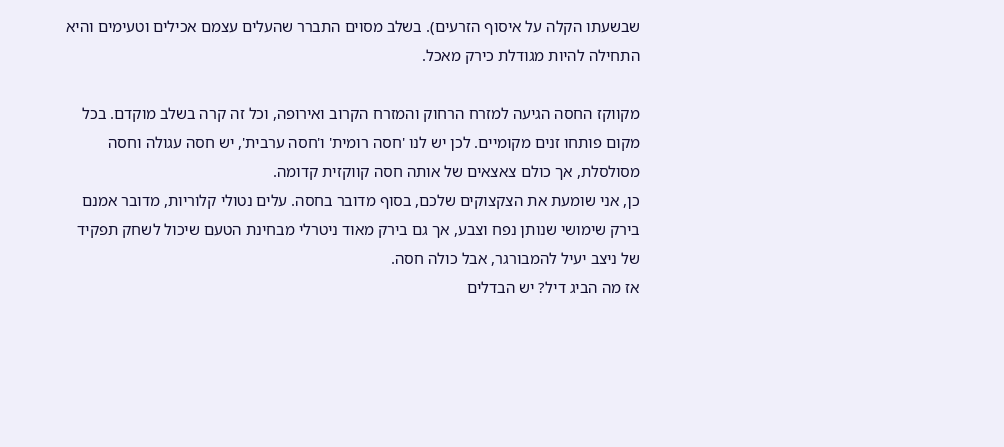שבשעתו הקלה על איסוף הזרעים). בשלב מסוים התברר שהעלים עצמם אכילים וטעימים והיא התחילה להיות מגודלת כירק מאכל.

מקווקז החסה הגיעה למזרח הרחוק והמזרח הקרוב ואירופה, וכל זה קרה בשלב מוקדם. בכל מקום פותחו זנים מקומיים. לכן יש לנו 'חסה רומית' ו'חסה ערבית', יש חסה עגולה וחסה מסולסלת, אך כולם צאצאים של אותה חסה קווקזית קדומה.
כן, אני שומעת את הצקצוקים שלכם, בסוף מדובר בחסה. עלים נטולי קלוריות, מדובר אמנם בירק שימושי שנותן נפח וצבע, אך גם בירק מאוד ניטרלי מבחינת הטעם שיכול לשחק תפקיד של ניצב יעיל להמבורגר, אבל כולה חסה.
אז מה הביג דיל? יש הבדלים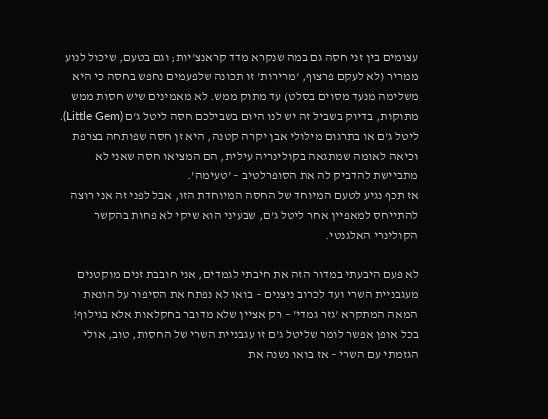עצומים בין זני חסה גם במה שנקרא מדד קראנצ'יות; וגם בטעם, שיכול לנוע ממריר (לא לעקם פרצוף, 'מרירות' זו תכונה שלפעמים נחפש בחסה כי היא משלימה מנעד מסוים בסלט) עד מתוק ממש. לא מאמינים שיש חסות ממש מתוקות, בדיוק בשביל זה יש לנו היום בשבילכם חסה ליטל ג'ם (Little Gem).
ליטל ג'ם או בתרגום מילולי אבן יקרה קטנה, היא זן חסה שפותחה בצרפת וכיאה לאומה שמתגאה בקולינריה עילית, הם המציאו חסה שאני לא מתביישת להדביק לה את הסופרלטיב – 'טעימה'.
אז תכף נגיע לטעם המיוחד של החסה המיוחדת הזו, אבל לפני זה אני רוצה להתייחס למאפיין אחר ליטל ג'ם, שבעיני הוא שיקי לא פחות בהקשר הקולינרי האלגנטי.

לא פעם היבעתי במדור הזה את חיבתי לגמדים, אני חובבת זנים מוקטנים מעגבניית השרי ועד לכרוב ניצנים – בואו לא נפתח את הסיפור על הונאת המאה המתקרא 'גזר גמדי' – רק אציין שלא מדובר בחקלאות אלא בגילוף! בכל אופן אפשר לומר שליטל ג'ם זו עגבניית השרי של החסות, טוב, אולי הגזמתי עם השרי – אז בואו נשנה את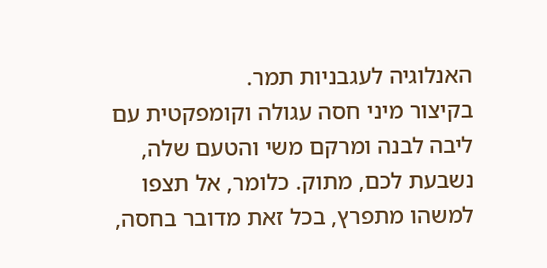האנלוגיה לעגבניות תמר.
בקיצור מיני חסה עגולה וקומפקטית עם ליבה לבנה ומרקם משי והטעם שלה, נשבעת לכם, מתוק. כלומר, אל תצפו למשהו מתפרץ, בכל זאת מדובר בחסה,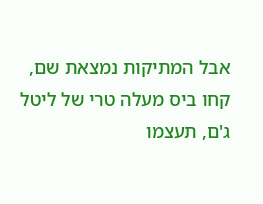אבל המתיקות נמצאת שם, קחו ביס מעלה טרי של ליטל ג'ם, תעצמו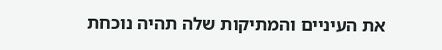את העיניים והמתיקות שלה תהיה נוכחת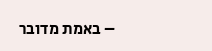– באמת מדובר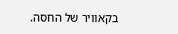בקאוויר של החסה.